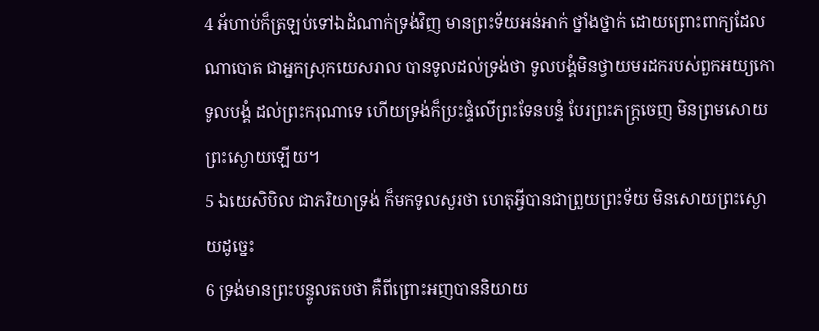4 អ័ហាប់ក៏ត្រឡប់ទៅឯដំណាក់ទ្រង់វិញ មានព្រះទ័យអន់អាក់ ថ្នាំងថ្នាក់ ដោយព្រោះពាក្យដែលណាបោត ជាអ្នកស្រុកយេសរាល បានទូលដល់ទ្រង់ថា ទូលបង្គំមិនថ្វាយមរដករបស់ពួកអយ្យកោទូលបង្គំ ដល់ព្រះករុណាទេ ហើយទ្រង់ក៏ប្រះផ្ទំលើព្រះទែនបន្ទំ បែរព្រះភក្ត្រចេញ មិនព្រមសោយព្រះស្ងោយឡើយ។
5 ឯយេសិបិល ជាភរិយាទ្រង់ ក៏មកទូលសួរថា ហេតុអ្វីបានជាព្រួយព្រះទ័យ មិនសោយព្រះស្ងោយដូច្នេះ
6 ទ្រង់មានព្រះបន្ទូលតបថា គឺពីព្រោះអញបាននិយាយ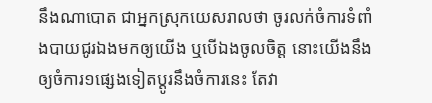នឹងណាបោត ជាអ្នកស្រុកយេសរាលថា ចូរលក់ចំការទំពាំងបាយជូរឯងមកឲ្យយើង ឬបើឯងចូលចិត្ត នោះយើងនឹងឲ្យចំការ១ផ្សេងទៀតប្តូរនឹងចំការនេះ តែវា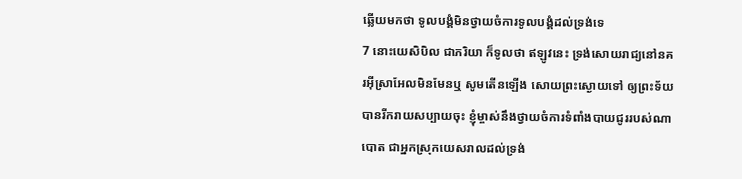ឆ្លើយមកថា ទូលបង្គំមិនថ្វាយចំការទូលបង្គំដល់ទ្រង់ទេ
7 នោះយេសិបិល ជាភរិយា ក៏ទូលថា ឥឡូវនេះ ទ្រង់សោយរាជ្យនៅនគរអ៊ីស្រាអែលមិនមែនឬ សូមតើនឡើង សោយព្រះស្ងោយទៅ ឲ្យព្រះទ័យបានរីករាយសប្បាយចុះ ខ្ញុំម្ចាស់នឹងថ្វាយចំការទំពាំងបាយជូររបស់ណាបោត ជាអ្នកស្រុកយេសរាលដល់ទ្រង់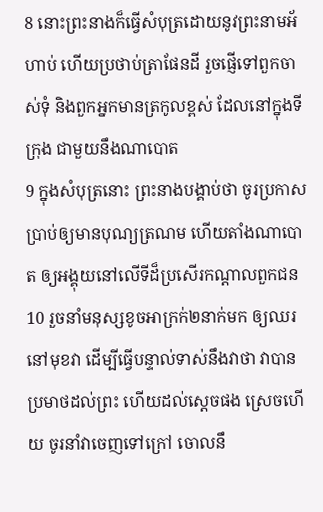8 នោះព្រះនាងក៏ធ្វើសំបុត្រដោយនូវព្រះនាមអ័ហាប់ ហើយប្រថាប់ត្រាផែនដី រួចផ្ញើទៅពួកចាស់ទុំ និងពួកអ្នកមានត្រកូលខ្ពស់ ដែលនៅក្នុងទីក្រុង ជាមួយនឹងណាបោត
9 ក្នុងសំបុត្រនោះ ព្រះនាងបង្គាប់ថា ចូរប្រកាសប្រាប់ឲ្យមានបុណ្យត្រណម ហើយតាំងណាបោត ឲ្យអង្គុយនៅលើទីដ៏ប្រសើរកណ្តាលពួកជន
10 រួចនាំមនុស្សខូចអាក្រក់២នាក់មក ឲ្យឈរនៅមុខវា ដើម្បីធ្វើបន្ទាល់ទាស់នឹងវាថា វាបានប្រមាថដល់ព្រះ ហើយដល់ស្តេចផង ស្រេចហើយ ចូរនាំវាចេញទៅក្រៅ ចោលនឹ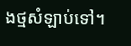ងថ្មសំឡាប់ទៅ។